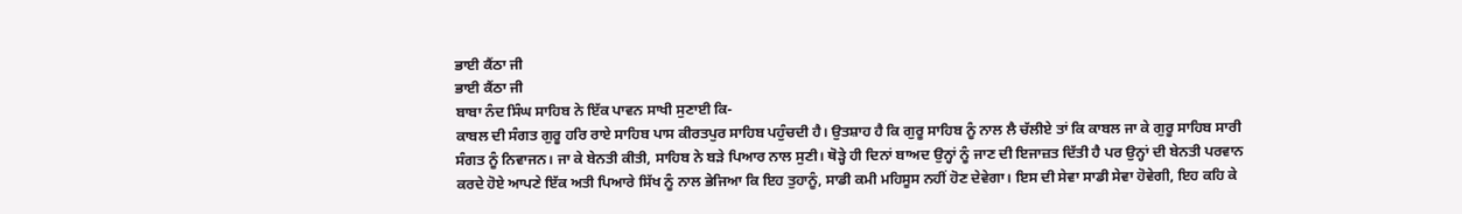ਭਾਈ ਕੈਂਠਾ ਜੀ
ਭਾਈ ਕੈਂਠਾ ਜੀ
ਬਾਬਾ ਨੰਦ ਸਿੰਘ ਸਾਹਿਬ ਨੇ ਇੱਕ ਪਾਵਨ ਸਾਖੀ ਸੁਣਾਈ ਕਿ-
ਕਾਬਲ ਦੀ ਸੰਗਤ ਗੁਰੂ ਹਰਿ ਰਾਏ ਸਾਹਿਬ ਪਾਸ ਕੀਰਤਪੁਰ ਸਾਹਿਬ ਪਹੁੰਚਦੀ ਹੈ। ਉਤਸ਼ਾਹ ਹੈ ਕਿ ਗੁਰੂ ਸਾਹਿਬ ਨੂੰ ਨਾਲ ਲੈ ਚੱਲੀਏ ਤਾਂ ਕਿ ਕਾਬਲ ਜਾ ਕੇ ਗੁਰੂ ਸਾਹਿਬ ਸਾਰੀ ਸੰਗਤ ਨੂੰ ਨਿਵਾਜਨ। ਜਾ ਕੇ ਬੇਨਤੀ ਕੀਤੀ, ਸਾਹਿਬ ਨੇ ਬੜੇ ਪਿਆਰ ਨਾਲ ਸੁਣੀ। ਥੋੜ੍ਹੇ ਹੀ ਦਿਨਾਂ ਬਾਅਦ ਉਨ੍ਹਾਂ ਨੂੰ ਜਾਣ ਦੀ ਇਜਾਜ਼ਤ ਦਿੱਤੀ ਹੈ ਪਰ ਉਨ੍ਹਾਂ ਦੀ ਬੇਨਤੀ ਪਰਵਾਨ ਕਰਦੇ ਹੋਏ ਆਪਣੇ ਇੱਕ ਅਤੀ ਪਿਆਰੇ ਸਿੱਖ ਨੂੰ ਨਾਲ ਭੇਜਿਆ ਕਿ ਇਹ ਤੁਹਾਨੂੰ, ਸਾਡੀ ਕਮੀ ਮਹਿਸੂਸ ਨਹੀਂ ਹੋਣ ਦੇਵੇਗਾ। ਇਸ ਦੀ ਸੇਵਾ ਸਾਡੀ ਸੇਵਾ ਹੋਵੇਗੀ, ਇਹ ਕਹਿ ਕੇ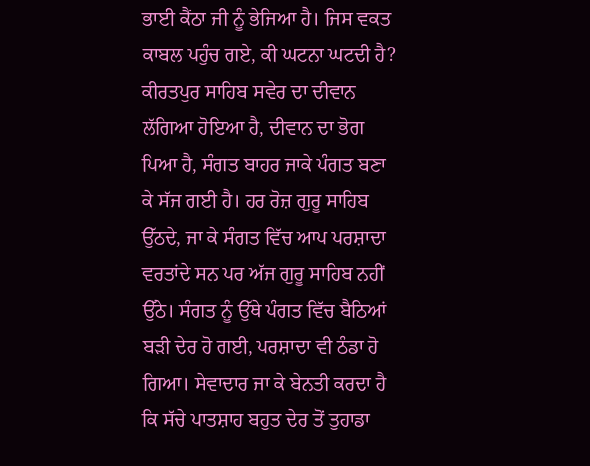ਭਾਈ ਕੈਂਠਾ ਜੀ ਨੂੰ ਭੇਜਿਆ ਹੈ। ਜਿਸ ਵਕਤ ਕਾਬਲ ਪਹੁੰਚ ਗਏ, ਕੀ ਘਟਨਾ ਘਟਦੀ ਹੈ? ਕੀਰਤਪੁਰ ਸਾਹਿਬ ਸਵੇਰ ਦਾ ਦੀਵਾਨ ਲੱਗਿਆ ਹੋਇਆ ਹੈ, ਦੀਵਾਨ ਦਾ ਭੋਗ ਪਿਆ ਹੈ, ਸੰਗਤ ਬਾਹਰ ਜਾਕੇ ਪੰਗਤ ਬਣਾ ਕੇ ਸੱਜ ਗਈ ਹੈ। ਹਰ ਰੋਜ਼ ਗੁਰੂ ਸਾਹਿਬ ਉੱਠਦੇ, ਜਾ ਕੇ ਸੰਗਤ ਵਿੱਚ ਆਪ ਪਰਸ਼ਾਦਾ ਵਰਤਾਂਦੇ ਸਨ ਪਰ ਅੱਜ ਗੁਰੂ ਸਾਹਿਬ ਨਹੀਂ ਉੱਠੇ। ਸੰਗਤ ਨੂੰ ਉੱਥੇ ਪੰਗਤ ਵਿੱਚ ਬੈਠਿਆਂ ਬੜੀ ਦੇਰ ਹੋ ਗਈ, ਪਰਸ਼ਾਦਾ ਵੀ ਠੰਡਾ ਹੋ ਗਿਆ। ਸੇਵਾਦਾਰ ਜਾ ਕੇ ਬੇਨਤੀ ਕਰਦਾ ਹੈ ਕਿ ਸੱਚੇ ਪਾਤਸ਼ਾਹ ਬਹੁਤ ਦੇਰ ਤੋਂ ਤੁਹਾਡਾ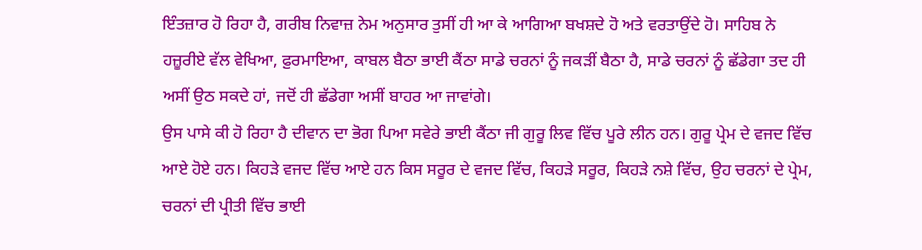ਇੰਤਜ਼ਾਰ ਹੋ ਰਿਹਾ ਹੈ, ਗਰੀਬ ਨਿਵਾਜ਼ ਨੇਮ ਅਨੁਸਾਰ ਤੁਸੀਂ ਹੀ ਆ ਕੇ ਆਗਿਆ ਬਖਸ਼ਦੇ ਹੋ ਅਤੇ ਵਰਤਾਉਂਦੇ ਹੋ। ਸਾਹਿਬ ਨੇ ਹਜ਼ੂਰੀਏ ਵੱਲ ਵੇਖਿਆ, ਫ਼ੁਰਮਾਇਆ, ਕਾਬਲ ਬੈਠਾ ਭਾਈ ਕੈਂਠਾ ਸਾਡੇ ਚਰਨਾਂ ਨੂੰ ਜਕੜੀਂ ਬੈਠਾ ਹੈ, ਸਾਡੇ ਚਰਨਾਂ ਨੂੰ ਛੱਡੇਗਾ ਤਦ ਹੀ ਅਸੀਂ ਉਠ ਸਕਦੇ ਹਾਂ, ਜਦੋਂ ਹੀ ਛੱਡੇਗਾ ਅਸੀਂ ਬਾਹਰ ਆ ਜਾਵਾਂਗੇ।
ਉਸ ਪਾਸੇ ਕੀ ਹੋ ਰਿਹਾ ਹੈ ਦੀਵਾਨ ਦਾ ਭੋਗ ਪਿਆ ਸਵੇਰੇ ਭਾਈ ਕੈਂਠਾ ਜੀ ਗੁਰੂ ਲਿਵ ਵਿੱਚ ਪੂਰੇ ਲੀਨ ਹਨ। ਗੁਰੂ ਪ੍ਰੇਮ ਦੇ ਵਜਦ ਵਿੱਚ ਆਏ ਹੋਏ ਹਨ। ਕਿਹੜੇ ਵਜਦ ਵਿੱਚ ਆਏ ਹਨ ਕਿਸ ਸਰੂਰ ਦੇ ਵਜਦ ਵਿੱਚ, ਕਿਹੜੇ ਸਰੂਰ, ਕਿਹੜੇ ਨਸ਼ੇ ਵਿੱਚ, ਉਹ ਚਰਨਾਂ ਦੇ ਪ੍ਰੇਮ, ਚਰਨਾਂ ਦੀ ਪ੍ਰੀਤੀ ਵਿੱਚ ਭਾਈ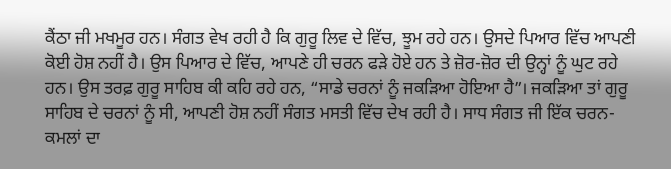ਕੈਂਠਾ ਜੀ ਮਖਮੂਰ ਹਨ। ਸੰਗਤ ਵੇਖ ਰਹੀ ਹੈ ਕਿ ਗੁਰੂ ਲਿਵ ਦੇ ਵਿੱਚ, ਝੂਮ ਰਹੇ ਹਨ। ਉਸਦੇ ਪਿਆਰ ਵਿੱਚ ਆਪਣੀ ਕੋਈ ਹੋਸ਼ ਨਹੀਂ ਹੈ। ਉਸ ਪਿਆਰ ਦੇ ਵਿੱਚ, ਆਪਣੇ ਹੀ ਚਰਨ ਫੜੇ ਹੋਏ ਹਨ ਤੇ ਜ਼ੋਰ-ਜ਼ੋਰ ਦੀ ਉਨ੍ਹਾਂ ਨੂੰ ਘੁਟ ਰਹੇ ਹਨ। ਉਸ ਤਰਫ਼ ਗੁਰੂ ਸਾਹਿਬ ਕੀ ਕਹਿ ਰਹੇ ਹਨ, “ਸਾਡੇ ਚਰਨਾਂ ਨੂੰ ਜਕੜਿਆ ਹੋਇਆ ਹੈ”। ਜਕੜਿਆ ਤਾਂ ਗੁਰੂ ਸਾਹਿਬ ਦੇ ਚਰਨਾਂ ਨੂੰ ਸੀ, ਆਪਣੀ ਹੋਸ਼ ਨਹੀਂ ਸੰਗਤ ਮਸਤੀ ਵਿੱਚ ਦੇਖ ਰਹੀ ਹੈ। ਸਾਧ ਸੰਗਤ ਜੀ ਇੱਕ ਚਰਨ-ਕਮਲਾਂ ਦਾ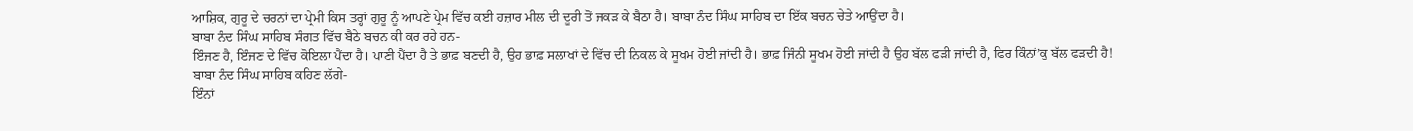ਆਸ਼ਿਕ, ਗੁਰੂ ਦੇ ਚਰਨਾਂ ਦਾ ਪ੍ਰੇਮੀ ਕਿਸ ਤਰ੍ਹਾਂ ਗੁਰੂ ਨੂੰ ਆਪਣੇ ਪ੍ਰੇਮ ਵਿੱਚ ਕਈ ਹਜ਼ਾਰ ਮੀਲ ਦੀ ਦੂਰੀ ਤੋਂ ਜਕੜ ਕੇ ਬੈਠਾ ਹੈ। ਬਾਬਾ ਨੰਦ ਸਿੰਘ ਸਾਹਿਬ ਦਾ ਇੱਕ ਬਚਨ ਚੇਤੇ ਆਉਂਦਾ ਹੈ।
ਬਾਬਾ ਨੰਦ ਸਿੰਘ ਸਾਹਿਬ ਸੰਗਤ ਵਿੱਚ ਬੈਠੇ ਬਚਨ ਕੀ ਕਰ ਰਹੇ ਹਨ-
ਇੰਜਣ ਹੈ, ਇੰਜਣ ਦੇ ਵਿੱਚ ਕੋਇਲਾ ਪੈਂਦਾ ਹੈ। ਪਾਣੀ ਪੈਂਦਾ ਹੈ ਤੇ ਭਾਫ਼ ਬਣਦੀ ਹੈ, ਉਹ ਭਾਫ਼ ਸਲਾਖਾਂ ਦੇ ਵਿੱਚ ਦੀ ਨਿਕਲ ਕੇ ਸੂਖਮ ਹੋਈ ਜਾਂਦੀ ਹੈ। ਭਾਫ਼ ਜਿੰਨੀ ਸੂਖਮ ਹੋਈ ਜਾਂਦੀ ਹੈ ਉਹ ਬੱਲ ਫੜੀ ਜਾਂਦੀ ਹੈ, ਫਿਰ ਕਿੰਨਾਂ’ਕੁ ਬੱਲ ਫੜਦੀ ਹੈ!
ਬਾਬਾ ਨੰਦ ਸਿੰਘ ਸਾਹਿਬ ਕਹਿਣ ਲੱਗੇ-
ਇੰਨਾਂ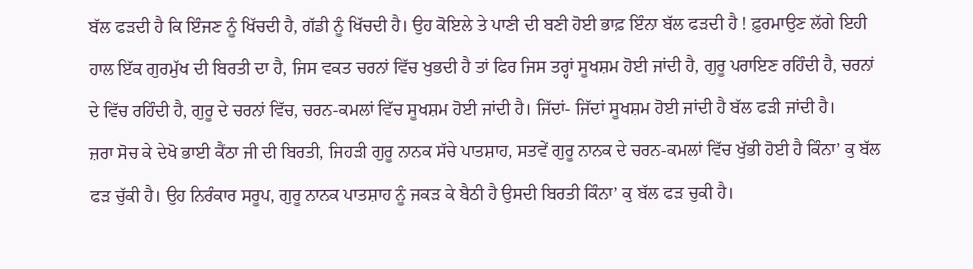ਬੱਲ ਫੜਦੀ ਹੈ ਕਿ ਇੰਜਣ ਨੂੰ ਖਿੱਚਦੀ ਹੈ, ਗੱਡੀ ਨੂੰ ਖਿੱਚਦੀ ਹੈ। ਉਹ ਕੋਇਲੇ ਤੇ ਪਾਣੀ ਦੀ ਬਣੀ ਹੋਈ ਭਾਫ਼ ਇੰਨਾ ਬੱਲ ਫੜਦੀ ਹੈ ! ਫ਼ੁਰਮਾਉਣ ਲੱਗੇ ਇਹੀ ਹਾਲ ਇੱਕ ਗੁਰਮੁੱਖ ਦੀ ਬਿਰਤੀ ਦਾ ਹੈ, ਜਿਸ ਵਕਤ ਚਰਨਾਂ ਵਿੱਚ ਖੁਭਦੀ ਹੈ ਤਾਂ ਫਿਰ ਜਿਸ ਤਰ੍ਹਾਂ ਸੂਖਸ਼ਮ ਹੋਈ ਜਾਂਦੀ ਹੈ, ਗੁਰੂ ਪਰਾਇਣ ਰਹਿੰਦੀ ਹੈ, ਚਰਨਾਂ ਦੇ ਵਿੱਚ ਰਹਿੰਦੀ ਹੈ, ਗੁਰੂ ਦੇ ਚਰਨਾਂ ਵਿੱਚ, ਚਰਨ-ਕਮਲਾਂ ਵਿੱਚ ਸੂਖਸ਼ਮ ਹੋਈ ਜਾਂਦੀ ਹੈ। ਜਿੱਦਾਂ- ਜਿੱਦਾਂ ਸੂਖਸ਼ਮ ਹੋਈ ਜਾਂਦੀ ਹੈ ਬੱਲ ਫੜੀ ਜਾਂਦੀ ਹੈ।
ਜ਼ਰਾ ਸੋਚ ਕੇ ਦੇਖੋ ਭਾਈ ਕੈਂਠਾ ਜੀ ਦੀ ਬਿਰਤੀ, ਜਿਹੜੀ ਗੁਰੂ ਨਾਨਕ ਸੱਚੇ ਪਾਤਸ਼ਾਹ, ਸਤਵੇਂ ਗੁਰੂ ਨਾਨਕ ਦੇ ਚਰਨ-ਕਮਲਾਂ ਵਿੱਚ ਖੁੱਭੀ ਹੋਈ ਹੈ ਕਿੰਨਾ’ ਕੁ ਬੱਲ ਫੜ ਚੁੱਕੀ ਹੈ। ਉਹ ਨਿਰੰਕਾਰ ਸਰੂਪ, ਗੁਰੂ ਨਾਨਕ ਪਾਤਸ਼ਾਹ ਨੂੰ ਜਕੜ ਕੇ ਬੈਠੀ ਹੈ ਉਸਦੀ ਬਿਰਤੀ ਕਿੰਨਾ’ ਕੁ ਬੱਲ ਫੜ ਚੁਕੀ ਹੈ।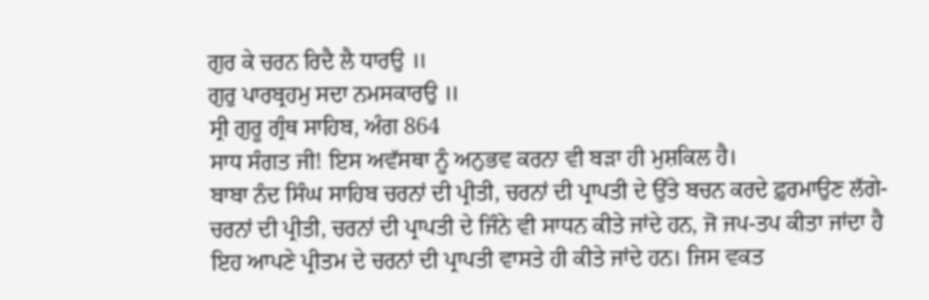ਗੁਰ ਕੇ ਚਰਨ ਰਿਦੈ ਲੈ ਧਾਰਉ ॥
ਗੁਰੁ ਪਾਰਬ੍ਰਹਮੁ ਸਦਾ ਨਮਸਕਾਰਉ ॥
ਸ੍ਰੀ ਗੁਰੂ ਗ੍ਰੰਥ ਸਾਹਿਬ, ਅੰਗ 864
ਸਾਧ ਸੰਗਤ ਜੀ! ਇਸ ਅਵੱਸਥਾ ਨੂੰ ਅਨੁਭਵ ਕਰਨਾ ਵੀ ਬੜਾ ਹੀ ਮੁਸ਼ਕਿਲ ਹੈ।
ਬਾਬਾ ਨੰਦ ਸਿੰਘ ਸਾਹਿਬ ਚਰਨਾਂ ਦੀ ਪ੍ਰੀਤੀ, ਚਰਨਾਂ ਦੀ ਪ੍ਰਾਪਤੀ ਦੇ ਉੱਤੇ ਬਚਨ ਕਰਦੇ ਫ਼ੁਰਮਾਉਣ ਲੱਗੇ-
ਚਰਨਾਂ ਦੀ ਪ੍ਰੀਤੀ, ਚਰਨਾਂ ਦੀ ਪ੍ਰਾਪਤੀ ਦੇ ਜਿੰਨੇ ਵੀ ਸਾਧਨ ਕੀਤੇ ਜਾਂਦੇ ਹਨ, ਜੋ ਜਪ-ਤਪ ਕੀਤਾ ਜਾਂਦਾ ਹੈ ਇਹ ਆਪਣੇ ਪ੍ਰੀਤਮ ਦੇ ਚਰਨਾਂ ਦੀ ਪ੍ਰਾਪਤੀ ਵਾਸਤੇ ਹੀ ਕੀਤੇ ਜਾਂਦੇ ਹਨ। ਜਿਸ ਵਕਤ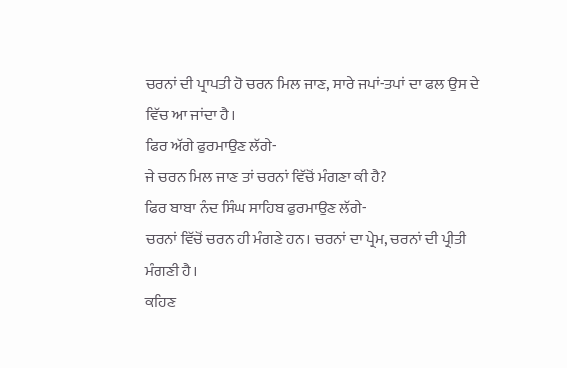ਚਰਨਾਂ ਦੀ ਪ੍ਰਾਪਤੀ ਹੋ ਚਰਨ ਮਿਲ ਜਾਣ, ਸਾਰੇ ਜਪਾਂ-ਤਪਾਂ ਦਾ ਫਲ ਉਸ ਦੇ ਵਿੱਚ ਆ ਜਾਂਦਾ ਹੈ।
ਫਿਰ ਅੱਗੇ ਫੁਰਮਾਉਣ ਲੱਗੇ-
ਜੇ ਚਰਨ ਮਿਲ ਜਾਣ ਤਾਂ ਚਰਨਾਂ ਵਿੱਚੋਂ ਮੰਗਣਾ ਕੀ ਹੈ?
ਫਿਰ ਬਾਬਾ ਨੰਦ ਸਿੰਘ ਸਾਹਿਬ ਫੁਰਮਾਉਣ ਲੱਗੇ-
ਚਰਨਾਂ ਵਿੱਚੋਂ ਚਰਨ ਹੀ ਮੰਗਣੇ ਹਨ। ਚਰਨਾਂ ਦਾ ਪ੍ਰੇਮ, ਚਰਨਾਂ ਦੀ ਪ੍ਰੀਤੀ ਮੰਗਣੀ ਹੈ।
ਕਹਿਣ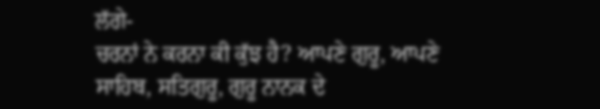ਲੱਗੇ-
ਚਰਨਾਂ ਨੇ ਕਰਨਾ ਕੀ ਕੁੱਝ ਹੈ? ਆਪਣੇ ਗੁਰੂ, ਆਪਣੇ ਸਾਹਿਬ, ਸਤਿਗੁਰੂ, ਗੁਰੂ ਨਾਨਕ ਦੇ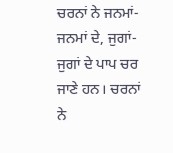ਚਰਨਾਂ ਨੇ ਜਨਮਾਂ-ਜਨਮਾਂ ਦੇ, ਜੁਗਾਂ-ਜੁਗਾਂ ਦੇ ਪਾਪ ਚਰ ਜਾਣੇ ਹਨ। ਚਰਨਾਂ ਨੇ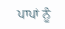ਪਾਪਾਂ ਨੂੰ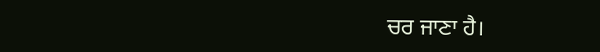ਚਰ ਜਾਣਾ ਹੈ।